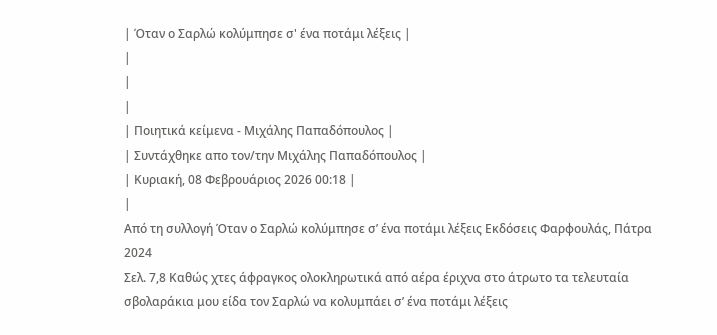| Όταν ο Σαρλώ κολύμπησε σ' ένα ποτάμι λέξεις |
|
|
|
| Ποιητικά κείμενα - Μιχάλης Παπαδόπουλος |
| Συντάχθηκε απο τον/την Μιχάλης Παπαδόπουλος |
| Κυριακή, 08 Φεβρουάριος 2026 00:18 |
|
Από τη συλλογή Όταν ο Σαρλώ κολύμπησε σ’ ένα ποτάμι λέξεις Εκδόσεις Φαρφουλάς, Πάτρα 2024
Σελ. 7,8 Καθώς χτες άφραγκος ολοκληρωτικά από αέρα έριχνα στο άτρωτο τα τελευταία σβoλαράκια μου είδα τον Σαρλώ να κολυμπάει σ’ ένα ποτάμι λέξεις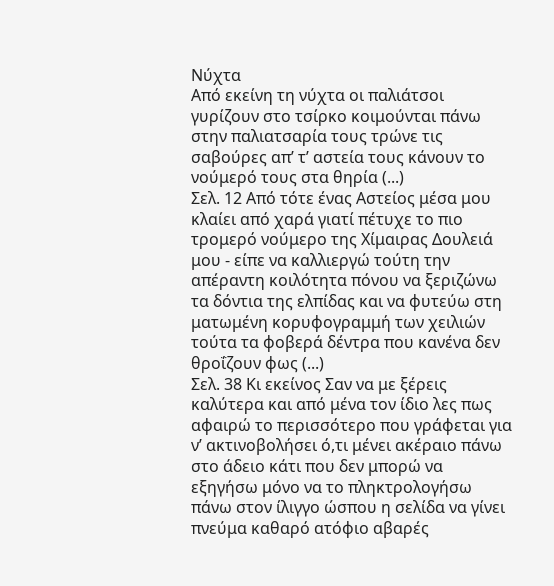Νύχτα
Από εκείνη τη νύχτα οι παλιάτσοι γυρίζουν στο τσίρκο κοιμούνται πάνω στην παλιατσαρία τους τρώνε τις σαβούρες απ’ τ’ αστεία τους κάνουν το νούμερό τους στα θηρία (...)
Σελ. 12 Από τότε ένας Αστείος μέσα μου κλαίει από χαρά γιατί πέτυχε το πιο τρομερό νούμερο της Χίμαιρας Δουλειά μου - είπε να καλλιεργώ τούτη την απέραντη κοιλότητα πόνου να ξεριζώνω τα δόντια της ελπίδας και να φυτεύω στη ματωμένη κορυφογραμμή των χειλιών τούτα τα φοβερά δέντρα που κανένα δεν θροΐζουν φως (...)
Σελ. 38 Κι εκείνος Σαν να με ξέρεις καλύτερα και από μένα τον ίδιο λες πως αφαιρώ το περισσότερο που γράφεται για ν’ ακτινοβολήσει ό,τι μένει ακέραιο πάνω στο άδειο κάτι που δεν μπορώ να εξηγήσω μόνο να το πληκτρολογήσω πάνω στον ίλιγγο ώσπου η σελίδα να γίνει πνεύμα καθαρό ατόφιο αβαρές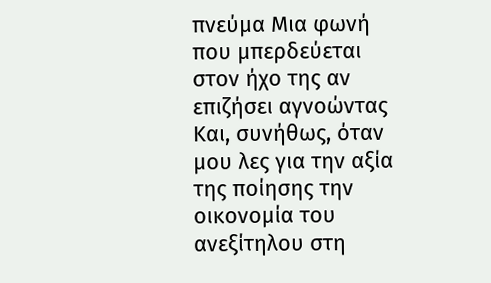πνεύμα Μια φωνή που μπερδεύεται στον ήχο της αν επιζήσει αγνοώντας Και, συνήθως, όταν μου λες για την αξία της ποίησης την οικονομία του ανεξίτηλου στη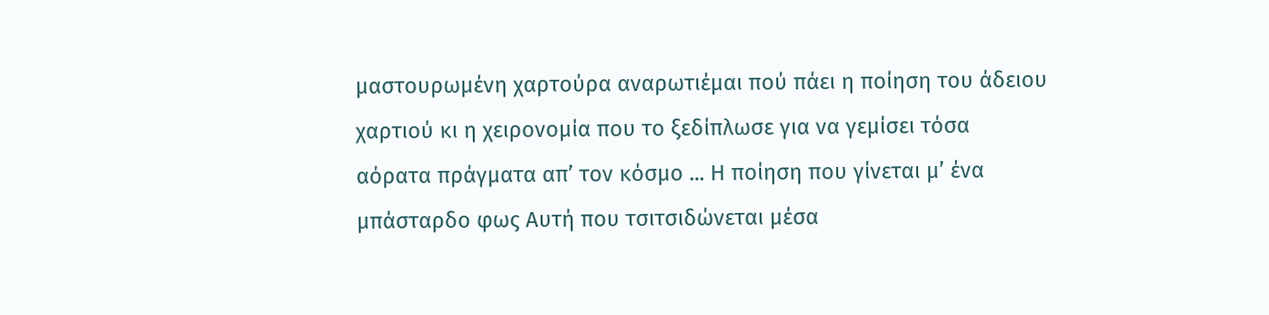μαστουρωμένη χαρτούρα αναρωτιέμαι πού πάει η ποίηση του άδειου χαρτιού κι η χειρονομία που το ξεδίπλωσε για να γεμίσει τόσα αόρατα πράγματα απ’ τον κόσμο ... Η ποίηση που γίνεται μ’ ένα μπάσταρδο φως Αυτή που τσιτσιδώνεται μέσα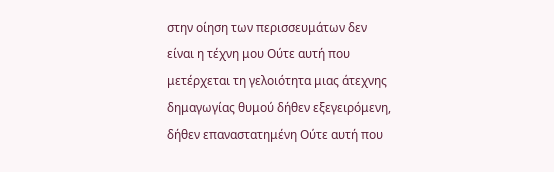στην οίηση των περισσευμάτων δεν είναι η τέχνη μου Ούτε αυτή που μετέρχεται τη γελοιότητα μιας άτεχνης δημαγωγίας θυμού δήθεν εξεγειρόμενη, δήθεν επαναστατημένη Ούτε αυτή που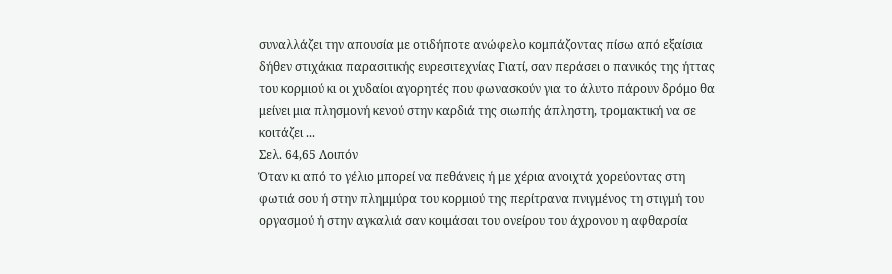συναλλάζει την απουσία με οτιδήποτε ανώφελο κομπάζοντας πίσω από εξαίσια δήθεν στιχάκια παρασιτικής ευρεσιτεχνίας Γιατί, σαν περάσει ο πανικός της ήττας του κορμιού κι οι χυδαίοι αγορητές που φωνασκούν για το άλυτο πάρουν δρόμο θα μείνει μια πλησμονή κενού στην καρδιά της σιωπής άπληστη, τρομακτική να σε κοιτάζει ...
Σελ. 64,65 Λοιπόν
Όταν κι από το γέλιο μπορεί να πεθάνεις ή με χέρια ανοιχτά χορεύοντας στη φωτιά σου ή στην πλημμύρα του κορμιού της περίτρανα πνιγμένος τη στιγμή του οργασμού ή στην αγκαλιά σαν κοιμάσαι του ονείρου του άχρονου η αφθαρσία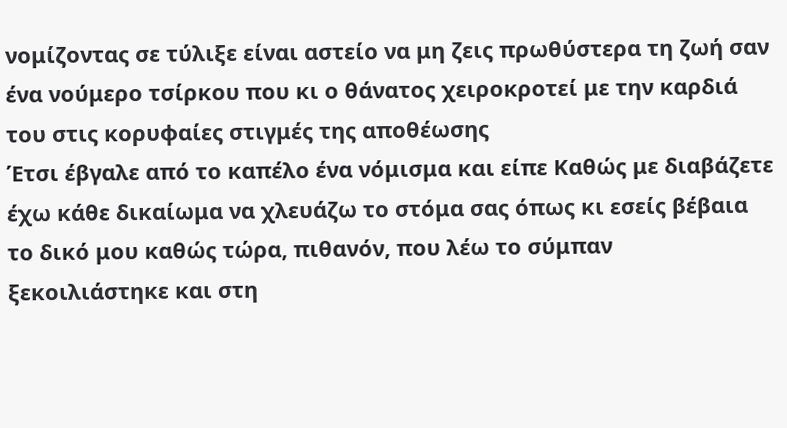νομίζοντας σε τύλιξε είναι αστείο να μη ζεις πρωθύστερα τη ζωή σαν ένα νούμερο τσίρκου που κι ο θάνατος χειροκροτεί με την καρδιά του στις κορυφαίες στιγμές της αποθέωσης
Έτσι έβγαλε από το καπέλο ένα νόμισμα και είπε Καθώς με διαβάζετε έχω κάθε δικαίωμα να χλευάζω το στόμα σας όπως κι εσείς βέβαια το δικό μου καθώς τώρα, πιθανόν, που λέω το σύμπαν ξεκοιλιάστηκε και στη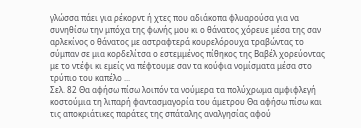γλώσσα πάει για ρέκορντ ή χτες που αδιάκοπα φλυαρούσα για να συνηθίσω την μπόχα της φωνής μου κι ο θάνατος χόρευε μέσα της σαν αρλεκίνος ο θάνατος με αστραφτερά κουρελόρουχα τραβώντας το σύμπαν σε μια κορδελίτσα ο εστεμμένος πίθηκος της Βαβέλ χορεύοντας με το ντέφι κι εμείς να πέφτουμε σαν τα κούφια νομίσματα μέσα στο τρύπιο του καπέλο ...
Σελ. 82 Θα αφήσω πίσω λοιπόν τα νούμερα τα πολύχρωμα αμφιφλεγή κοστούμια τη λιπαρή φαντασμαγορία του άμετρου Θα αφήσω πίσω και τις αποκριάτικες παράτες της σπάταλης αναλγησίας αφού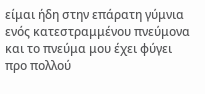είμαι ήδη στην επάρατη γύμνια ενός κατεστραμμένου πνεύμονα και το πνεύμα μου έχει φύγει προ πολλού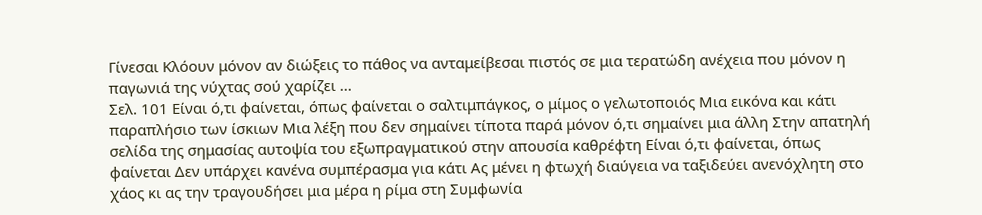Γίνεσαι Κλόουν μόνον αν διώξεις το πάθος να ανταμείβεσαι πιστός σε μια τερατώδη ανέχεια που μόνον η παγωνιά της νύχτας σού χαρίζει ...
Σελ. 101 Είναι ό,τι φαίνεται, όπως φαίνεται ο σαλτιμπάγκος, ο μίμος ο γελωτοποιός Μια εικόνα και κάτι παραπλήσιο των ίσκιων Μια λέξη που δεν σημαίνει τίποτα παρά μόνον ό,τι σημαίνει μια άλλη Στην απατηλή σελίδα της σημασίας αυτοψία του εξωπραγματικού στην απουσία καθρέφτη Είναι ό,τι φαίνεται, όπως φαίνεται Δεν υπάρχει κανένα συμπέρασμα για κάτι Ας μένει η φτωχή διαύγεια να ταξιδεύει ανενόχλητη στο χάος κι ας την τραγουδήσει μια μέρα η ρίμα στη Συμφωνία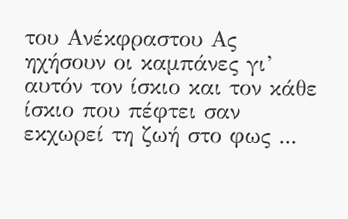του Ανέκφραστου Ας ηχήσουν οι καμπάνες γι’ αυτόν τον ίσκιο και τον κάθε ίσκιο που πέφτει σαν εκχωρεί τη ζωή στο φως ...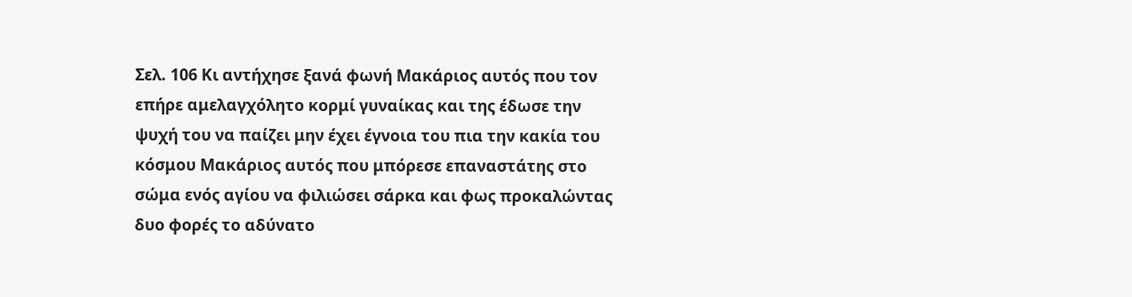Σελ. 106 Κι αντήχησε ξανά φωνή Μακάριος αυτός που τον επήρε αμελαγχόλητο κορμί γυναίκας και της έδωσε την ψυχή του να παίζει μην έχει έγνοια του πια την κακία του κόσμου Μακάριος αυτός που μπόρεσε επαναστάτης στο σώμα ενός αγίου να φιλιώσει σάρκα και φως προκαλώντας δυο φορές το αδύνατο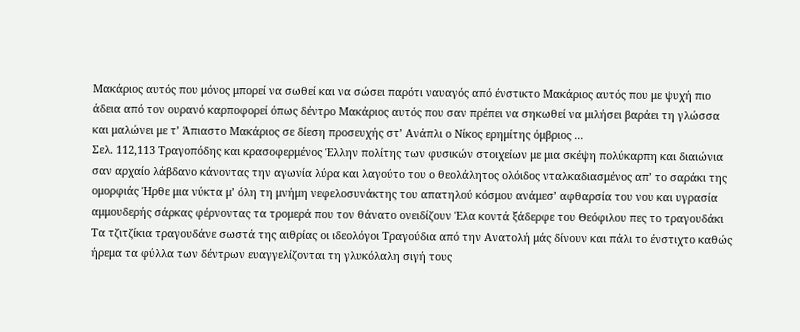Μακάριος αυτός που μόνος μπορεί να σωθεί και να σώσει παρότι ναυαγός από ένστικτο Μακάριος αυτός που με ψυχή πιο άδεια από τον ουρανό καρποφορεί όπως δέντρο Μακάριος αυτός που σαν πρέπει να σηκωθεί να μιλήσει βαράει τη γλώσσα και μαλώνει με τ’ Άπιαστο Μακάριος σε δίεση προσευχής στ’ Ανάπλι ο Νίκος ερημίτης όμβριος ...
Σελ. 112,113 Τραγοπόδης και κρασοφερμένος Έλλην πολίτης των φυσικών στοιχείων με μια σκέψη πολύκαρπη και διαιώνια σαν αρχαίο λάβδανο κάνοντας την αγωνία λύρα και λαγούτο του ο θεολάλητος ολόιδος νταλκαδιασμένος απ’ το σαράκι της ομορφιάς Ήρθε μια νύκτα μ’ όλη τη μνήμη νεφελοσυνάκτης του απατηλού κόσμου ανάμεσ’ αφθαρσία του νου και υγρασία αμμουδερής σάρκας φέρνοντας τα τρομερά που τον θάνατο ονειδίζουν Έλα κοντά ξάδερφε του Θεόφιλου πες το τραγουδάκι Τα τζιτζίκια τραγουδάνε σωστά της αιθρίας οι ιδεολόγοι Τραγούδια από την Ανατολή μάς δίνουν και πάλι το ένστιχτο καθώς ήρεμα τα φύλλα των δέντρων ευαγγελίζονται τη γλυκόλαλη σιγή τους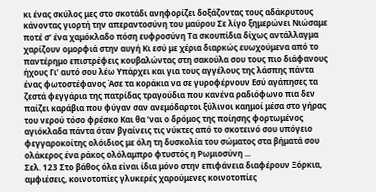κι ένας σκύλος μες στο σκοτάδι ανηφορίζει δοξάζοντας τους αδάκρυτους κάνοντας γιορτή την απεραντοσύνη του μαύρου Σε λίγο ξημερώνει Νιώσαμε ποτέ σ’ ένα χαμόκλαδο πόση ευφροσύνη Τα σκουπίδια δίχως αντάλλαγμα χαρίζουν ομορφιά στην αυγή Κι εσύ με χέρια διαρκώς ευωχούμενα από το παντέρημο επιστρέφεις κουβαλώντας στη σακούλα σου τους πιο διάφανους ήχους Γι’ αυτό σου λέω Υπάρχει και για τους αγγέλους της λάσπης πάντα ένας φωτοστέφανος Άσε τα κοράκια να σε γυροφέρνουν Εσύ αγάπησες τα ζεστά φεγγάρια της πατρίδας τραγούδια που κανένα ραδιόφωνο πια δεν παίζει καράβια που φύγαν σαν ανεμόδαρτοι ξύλινοι καημοί μέσα στο γήρας του νερού τόσο φρέσκο Και θα ’ναι ο δρόμος της ποίησης φορτωμένος αγιόκλαδα πάντα όταν βγαίνεις τις νύκτες από το σκοτεινό σου υπόγειο φεγγαροκοίτης ολόιδιος με όλη τη δυσκολία του σώματος στα βήματά σου ολάκερος ένα ράκος ολόλαμπρο φτυστός η Ρωμιοσύνη ...
Σελ. 123 Στο βάθος όλα είναι ίδια μόνο στην επιφάνεια διαφέρουν Ξόρκια, αμφιέσεις, κοινοτοπίες γλυκερές χαρούμενες κοινοτοπίες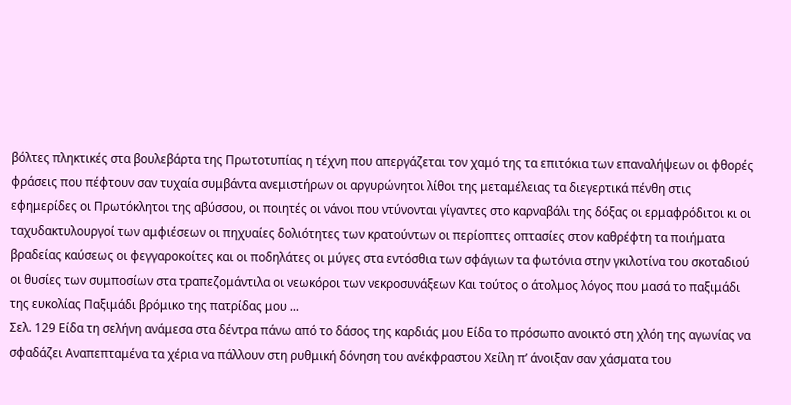βόλτες πληκτικές στα βουλεβάρτα της Πρωτοτυπίας η τέχνη που απεργάζεται τον χαμό της τα επιτόκια των επαναλήψεων οι φθορές φράσεις που πέφτουν σαν τυχαία συμβάντα ανεμιστήρων οι αργυρώνητοι λίθοι της μεταμέλειας τα διεγερτικά πένθη στις εφημερίδες οι Πρωτόκλητοι της αβύσσου, οι ποιητές οι νάνοι που ντύνονται γίγαντες στο καρναβάλι της δόξας οι ερμαφρόδιτοι κι οι ταχυδακτυλουργοί των αμφιέσεων οι πηχυαίες δολιότητες των κρατούντων οι περίοπτες οπτασίες στον καθρέφτη τα ποιήματα βραδείας καύσεως οι φεγγαροκοίτες και οι ποδηλάτες οι μύγες στα εντόσθια των σφάγιων τα φωτόνια στην γκιλοτίνα του σκοταδιού οι θυσίες των συμποσίων στα τραπεζομάντιλα οι νεωκόροι των νεκροσυνάξεων Και τούτος ο άτολμος λόγος που μασά το παξιμάδι της ευκολίας Παξιμάδι βρόμικο της πατρίδας μου ...
Σελ. 129 Είδα τη σελήνη ανάμεσα στα δέντρα πάνω από το δάσος της καρδιάς μου Είδα το πρόσωπο ανοικτό στη χλόη της αγωνίας να σφαδάζει Αναπεπταμένα τα χέρια να πάλλουν στη ρυθμική δόνηση του ανέκφραστου Χείλη π’ άνοιξαν σαν χάσματα του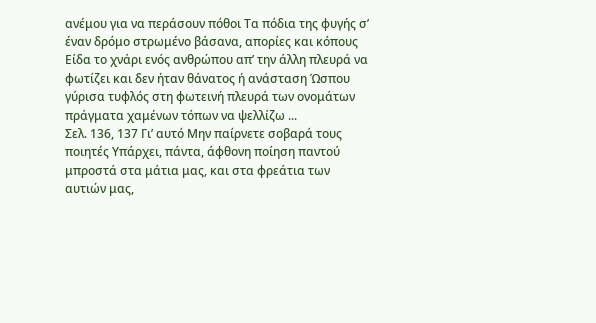ανέμου για να περάσουν πόθοι Τα πόδια της φυγής σ’ έναν δρόμο στρωμένο βάσανα, απορίες και κόπους Είδα το χνάρι ενός ανθρώπου απ’ την άλλη πλευρά να φωτίζει και δεν ήταν θάνατος ή ανάσταση Ώσπου γύρισα τυφλός στη φωτεινή πλευρά των ονομάτων πράγματα χαμένων τόπων να ψελλίζω ...
Σελ. 136, 137 Γι’ αυτό Μην παίρνετε σοβαρά τους ποιητές Υπάρχει, πάντα, άφθονη ποίηση παντού μπροστά στα μάτια μας, και στα φρεάτια των αυτιών μας,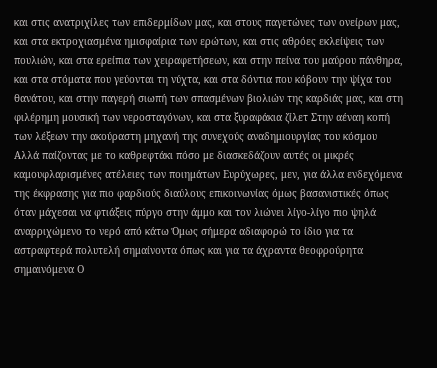και στις ανατριχίλες των επιδερμίδων μας, και στους παγετώνες των ονείρων μας, και στα εκτροχιασμένα ημισφαίρια των ερώτων, και στις αθρόες εκλείψεις των πουλιών, και στα ερείπια των χειραφετήσεων, και στην πείνα του μαύρου πάνθηρα, και στα στόματα που γεύονται τη νύχτα, και στα δόντια που κόβουν την ψίχα του θανάτου, και στην παγερή σιωπή των σπασμένων βιολιών της καρδιάς μας, και στη φιλέρημη μουσική των νεροσταγόνων, και στα ξυραφάκια ζίλετ Στην αέναη κοπή των λέξεων την ακούραστη μηχανή της συνεχούς αναδημιουργίας του κόσμου
Αλλά παίζοντας με το καθρεφτάκι πόσο με διασκεδάζουν αυτές οι μικρές καμουφλαρισμένες ατέλειες των ποιημάτων Ευρύχωρες, μεν, για άλλα ενδεχόμενα της έκφρασης για πιο φαρδιούς διαύλους επικοινωνίας όμως βασανιστικές όπως όταν μάχεσαι να φτιάξεις πύργο στην άμμο και τον λιώνει λίγο-λίγο πιο ψηλά αναρριχώμενο το νερό από κάτω Όμως σήμερα αδιαφορώ το ίδιο για τα αστραφτερά πολυτελή σημαίνοντα όπως και για τα άχραντα θεοφρούρητα σημαινόμενα Ο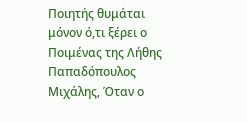Ποιητής θυμάται μόνον ό,τι ξέρει ο Ποιμένας της Λήθης
Παπαδόπουλος Μιχάλης, Όταν ο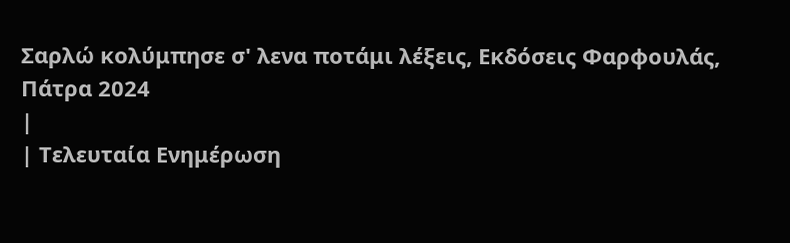Σαρλώ κολύμπησε σ' λενα ποτάμι λέξεις, Εκδόσεις Φαρφουλάς, Πάτρα 2024
|
| Τελευταία Ενημέρωση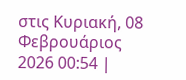στις Κυριακή, 08 Φεβρουάριος 2026 00:54 |